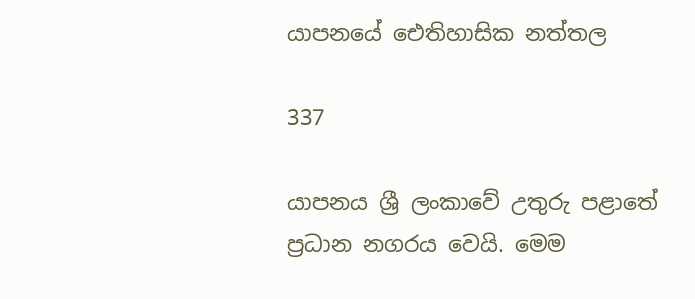යාපනයේ ඓතිහාසික නත්තල

337

යාපනය ශ්‍රී ලංකාවේ උතුරු පළාතේ ප්‍රධාන නගරය වෙයි. මෙම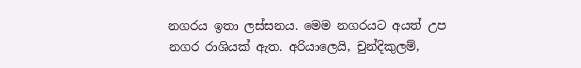නගරය ඉතා ලස්සනය. මෙම නගරයට අයත් උප නගර රාශියක් ඇත. අරියාලෙයි, චුන්දිකුලම්,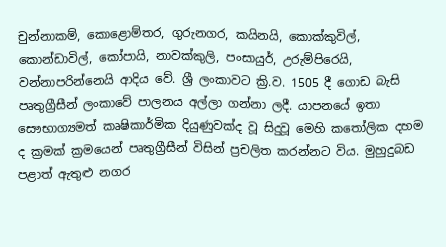චුන්නාකම්, කොළොම්තර, ගුරුනගර, කයිනයි, කොක්කුවිල්, කොන්ඩාවිල්, කෝපායි, නාවක්කුලි, පංසායුර්, උරුම්පිරෙයි, වන්නාපරින්නෙයි ආදිය වේ. ශ්‍රී ලංකාවට ක්‍රි.ව. 1505 දී ගොඩ බැසි පෘතුග්‍රීසීන් ලංකාවේ පාලනය අල්ලා ගන්නා ලදී. යාපනයේ ඉතා සෞභාග්‍යමත් කෘෂිකාර්මික දියුණුවක්ද වූ සිදුවූ මෙහි කතෝලික දහම ද ක්‍රමක් ක්‍රමයෙන් පෘතුග්‍රීසීන් විසින් ප්‍රචලිත කරන්නට විය. මුහුදුබඩ පළාත් ඇතුළු නගර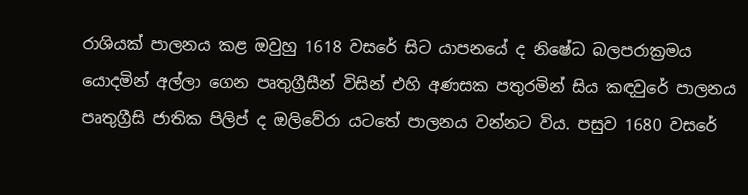රාශියක් පාලනය කළ ඔවුහු 1618 වසරේ සිට යාපනයේ ද නිෂේධ බලපරාක්‍රමය යොදමින් අල්ලා ගෙන පෘතුග්‍රීසීන් විසින් එහි අණසක පතුරමින් සිය කඳවුරේ පාලනය පෘතුග්‍රීසි ජාතික පිලිප් ද ඔලිවේරා යටතේ පාලනය වන්නට විය. පසුව 1680 වසරේ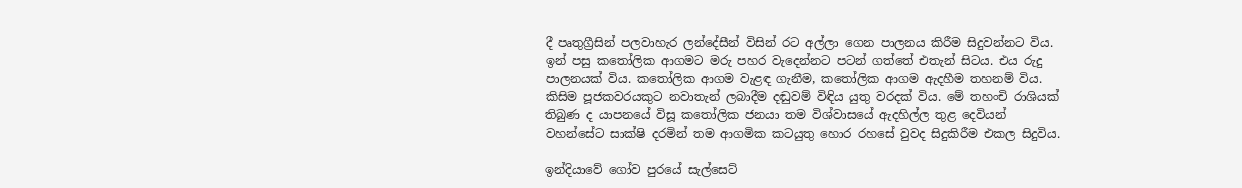දී පෘතුග්‍රීසින් පලවාහැර ලන්දේසීන් විසින් රට අල්ලා ගෙන පාලනය කිරීම සිදුවන්නට විය. ඉන් පසු කතෝලික ආගමට මරු පහර වැදෙන්නට පටන් ගත්තේ එතැන් සිටය. එය රුදු පාලනයක් විය. කතෝලික ආගම වැළඳ ගැනීම, කතෝලික ආගම ඇදහීම තහනම් විය. කිසිම පූජකවරයකුට නවාතැන් ලබාදීම දඬුවම් විඳිය යුතු වරදක් විය. මේ තහංචි රාශියක් තිබුණ ද යාපනයේ විසූ කතෝලික ජනයා තම විශ්වාසයේ ඇදහිල්ල තුළ දෙවියන් වහන්සේට සාක්ෂි දරමින් තම ආගමික කටයුතු හොර රහසේ වුවද සිදුකිරීම එකල සිදුවිය.

ඉන්දියාවේ ගෝව පුරයේ සැල්සෙට්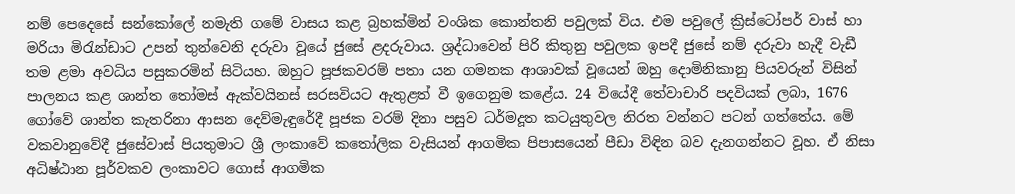නම් පෙදෙසේ සන්කෝලේ නමැති ගමේ වාසය කළ බ්‍රහක්මින් වංශික කොන්තනි පවුලක් විය. එම පවුලේ ක්‍රිස්ටෝපර් වාස් හා මරියා මිරැන්ඩාට උපන් තුන්වෙනි දරුවා වූයේ ජුසේ ළදරුවාය. ශ්‍රද්ධාවෙන් පිරි කිතුනු පවුලක ඉපදී ජුසේ නම් දරුවා හැදී වැඩී තම ළමා අවධිය පසුකරමින් සිටියහ. ඔහුට පූජකවරම් පතා යන ගමනක ආශාවක් වූයෙන් ඔහු දොමිනිකානු පියවරුන් විසින් පාලනය කළ ශාන්ත තෝමස් ඇක්වයිනස් සරසවියට ඇතුළත් වී ඉගෙනුම කළේය. 24 වියේදී තේවාචාරි පදවියක් ලබා, 1676 ගෝවේ ශාන්ත කැතරිනා ආසන දෙව්මැඳුරේදී පූජක වරම් දිනා පසුව ධර්මදූත කටයුතුවල නිරත වන්නට පටන් ගත්තේය. මේ වකවානුවේදී ජුසේවාස් පියතුමාට ශ්‍රී ලංකාවේ කතෝලික වැසියන් ආගමික පිපාසයෙන් පීඩා විඳින බව දැනගන්නට වූහ. ඒ නිසා අධිෂ්ඨාන පූර්වකව ලංකාවට ගොස් ආගමික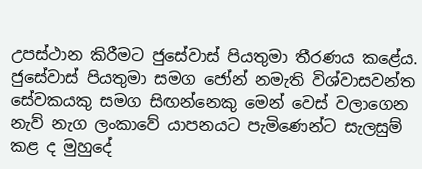උපස්ථාන කිරීමට ජුසේවාස් පියතුමා තීරණය කළේය. ජුසේවාස් පියතුමා සමග ජෝන් නමැති විශ්වාසවන්ත සේවකයකු සමග සිඟන්නෙකු මෙන් වෙස් වලාගෙන නැව් නැග ලංකාවේ යාපනයට පැමිණෙන්ට සැලසුම් කළ ද මුහුදේ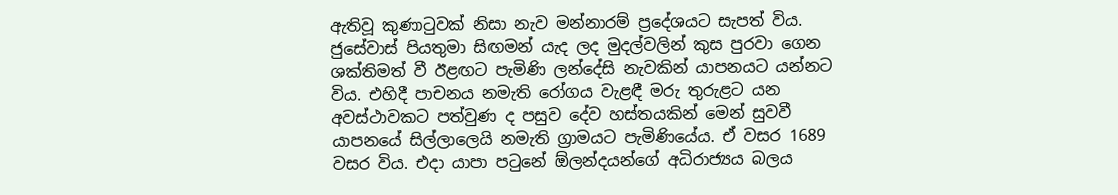ඇතිවූ කුණාටුවක් නිසා නැව මන්නාරම් ප්‍රදේශයට සැපත් විය. ජුසේවාස් පියතුමා සිඟමන් යැද ලද මුදල්වලින් කුස පුරවා ගෙන ශක්තිමත් වී ඊළඟට පැමිණි ලන්දේසි නැවකින් යාපනයට යන්නට විය. එහිදී පාචනය නමැති රෝගය වැළඳී මරු තුරුළට යන අවස්ථාවකට පත්වුණ ද පසුව දේව හස්තයකින් මෙන් සුවවී යාපනයේ සිල්ලාලෙයි නමැති ග්‍රාමයට පැමිණියේය. ඒ වසර 1689 වසර විය. එදා යාපා පටුනේ ඕලන්දයන්ගේ අධිරාජ්‍යය බලය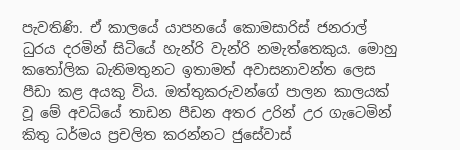පැවතිණි. ඒ කාලයේ යාපනයේ කොමසාරිස් ජනරාල් ධුරය දරමින් සිටියේ හැන්රි වැන්රි නමැත්තෙකුය. මොහු කතෝලික බැතිමතුනට ඉතාමත් අවාසනාවන්ත ලෙස පීඩා කළ අයකු විය. ඔත්තුකරුවන්ගේ පාලන කාලයක් වූ මේ අවධියේ තාඩන පීඩන අතර උරින් උර ගැටෙමින් කිතු ධර්මය ප්‍රචලිත කරන්නට ජුසේවාස්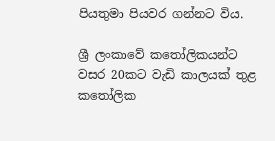පියතුමා පියවර ගන්නට විය.

ශ්‍රී ලංකාවේ කතෝලිකයන්ට වසර 20කට වැඩි කාලයක් තුළ කතෝලික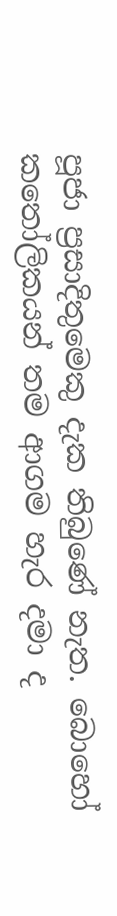පූජා ප්‍රසාදිතුමෙකු දැක තිබුණේ නැත. බොහෝ කතෝලිකයන් තම ආගම හැර දමා ද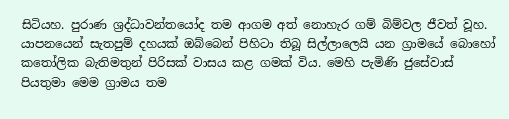සිටියහ. පුරාණ ශ්‍රද්ධාවන්තයෝද තම ආගම අත් නොහැර ගම් බිම්වල ජීවත් වූහ. යාපනයෙන් සැතපුම් දහයක් ඔබ්බෙන් පිහිටා තිබූ සිල්ලාලෙයි යන ග්‍රාමයේ බොහෝ කතෝලික බැතිමතුන් පිරිසක් වාසය කළ ගමක් විය. මෙහි පැමිණි ජුසේවාස් පියතුමා මෙම ග්‍රාමය තම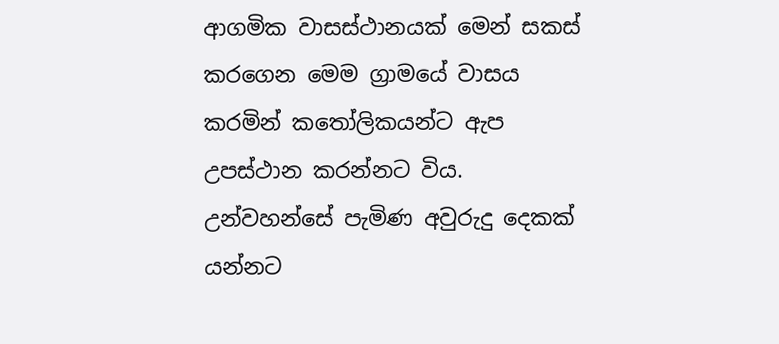ආගමික වාසස්ථානයක් මෙන් සකස් කරගෙන මෙම ග්‍රාමයේ වාසය කරමින් කතෝලිකයන්ට ඇප උපස්ථාන කරන්නට විය. උන්වහන්සේ පැමිණ අවුරුදු දෙකක් යන්නට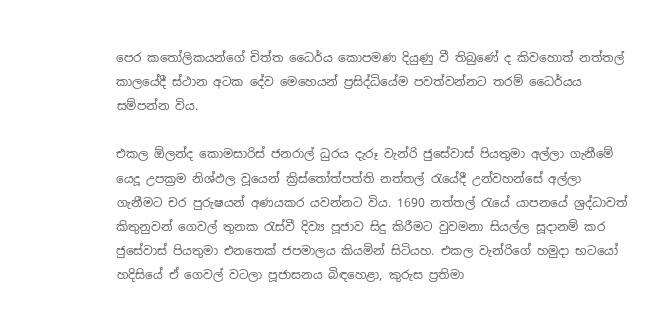පෙර කතෝලිකයන්ගේ චිත්ත ධෛර්ය කොපමණ දියුණු වී තිබුණේ ද කිවහොත් නත්තල් කාලයේදී ස්ථාන අටක දේව මෙහෙයන් ප්‍රසිද්ධියේම පවත්වන්නට තරම් ධෛර්යය සම්පන්න විය.

එකල ඕලන්ද කොමසාරිස් ජනරාල් ධුරය දැරූ වැන්රි ජුසේවාස් පියතුමා අල්ලා ගැනීමේ යෙදූ උපක්‍රම නිශ්ඵල වූයෙන් ක්‍රිස්තෝත්පත්ති නත්තල් රැයේදී උන්වහන්සේ අල්ලා ගැනීමට චර පුරුෂයන් අණයකර යවන්නට විය. 1690 නත්තල් රැයේ යාපනයේ ශ්‍රද්ධාවත් කිතුනුවන් ගෙවල් තුනක රැස්වී දිව්‍ය පූජාව සිදු කිරීමට වුවමනා සියල්ල සූදානම් කර ජුසේවාස් පියතුමා එනතෙක් ජපමාලය කියමින් සිටියහ. එකල වැන්රිගේ හමුදා භටයෝ හදිසියේ ඒ ගෙවල් වටලා පූජාසනය බිඳහෙළා, කුරුස ප්‍රතිමා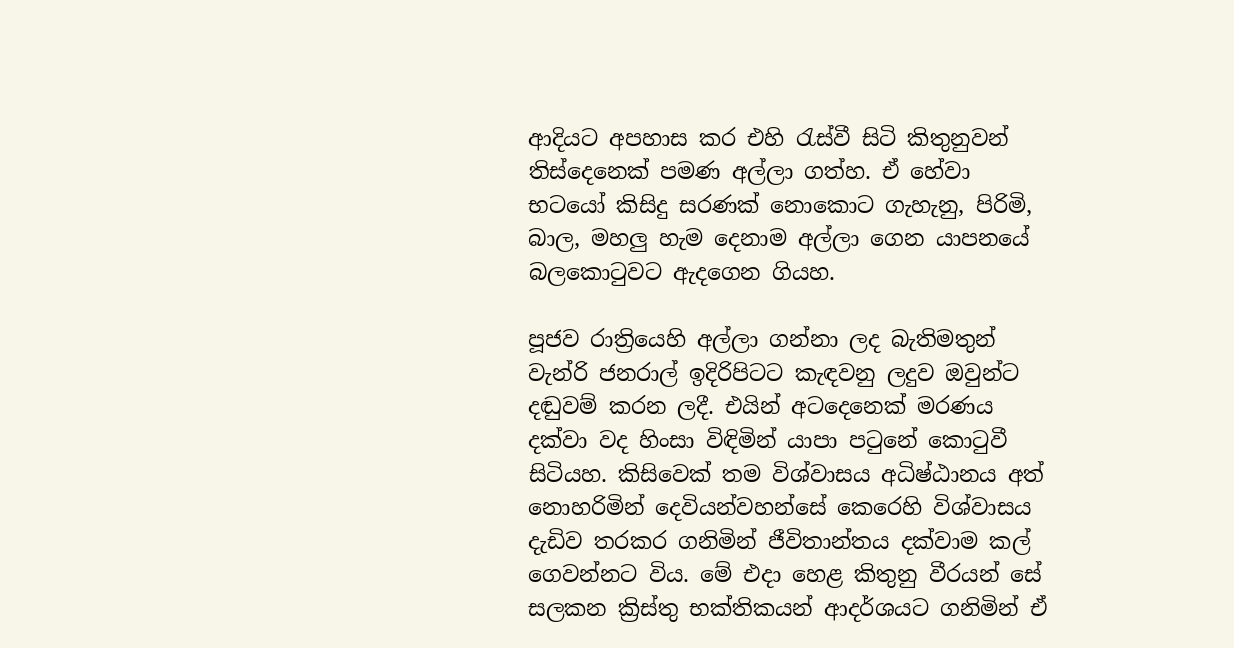ආදියට අපහාස කර එහි රැස්වී සිටි කිතුනුවන් තිස්දෙනෙක් පමණ අල්ලා ගත්හ. ඒ හේවා භටයෝ කිසිදු සරණක් නොකොට ගැහැනු, පිරිමි, බාල, මහලු හැම දෙනාම අල්ලා ගෙන යාපනයේ බලකොටුවට ඇදගෙන ගියහ.

පූජව රාත්‍රියෙහි අල්ලා ගන්නා ලද බැතිමතුන් වැන්රි ජනරාල් ඉදිරිපිටට කැඳවනු ලදුව ඔවුන්ට දඬුවම් කරන ලදී. එයින් අටදෙනෙක් මරණය දක්වා වද හිංසා විඳිමින් යාපා පටුනේ කොටුවී සිටියහ. කිසිවෙක් තම විශ්වාසය අධිෂ්ඨානය අත් නොහරිමින් දෙවියන්වහන්සේ කෙරෙහි විශ්වාසය දැඩිව තරකර ගනිමින් ජීවිතාන්තය දක්වාම කල් ගෙවන්නට විය. මේ එදා හෙළ කිතුනු වීරයන් සේ සලකන ක්‍රිස්තු භක්තිකයන් ආදර්ශයට ගනිමින් ඒ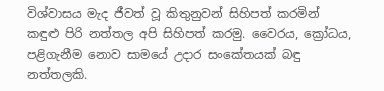විශ්වාසය මැද ජීවත් වූ කිතුනුවන් සිහිපත් කරමින් කඳුළු පිරි නත්තල අපි සිහිපත් කරමු. වෛරය, ක්‍රෝධය, පළිගැනීම නොව සාමයේ උදාර සංකේතයක් බඳු නත්තලකි.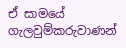ඒ සාමයේ ගැලවුම්කරුවාණන්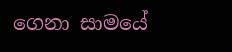ගෙනා සාමයේ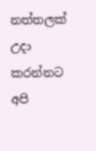නත්තලක් උදා කරන්නට අපි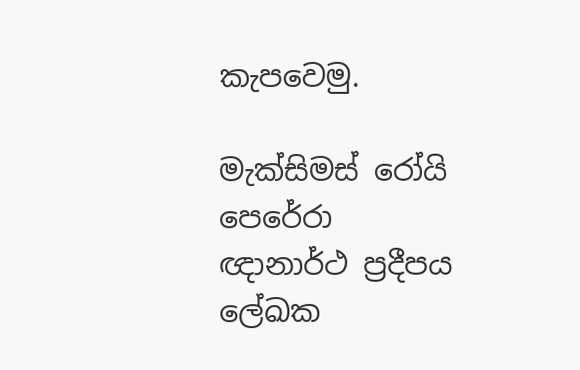කැපවෙමු.

මැක්සිමස් රෝයි පෙරේරා
ඥානාර්ථ ප්‍රදීපය ලේඛක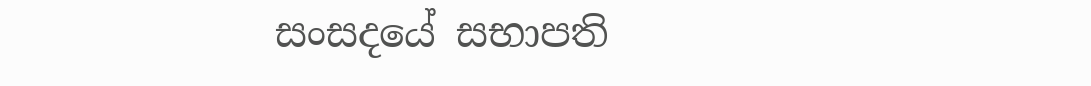සංසදයේ සභාපති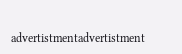advertistmentadvertistment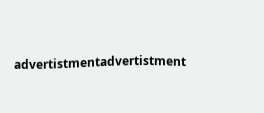advertistmentadvertistment